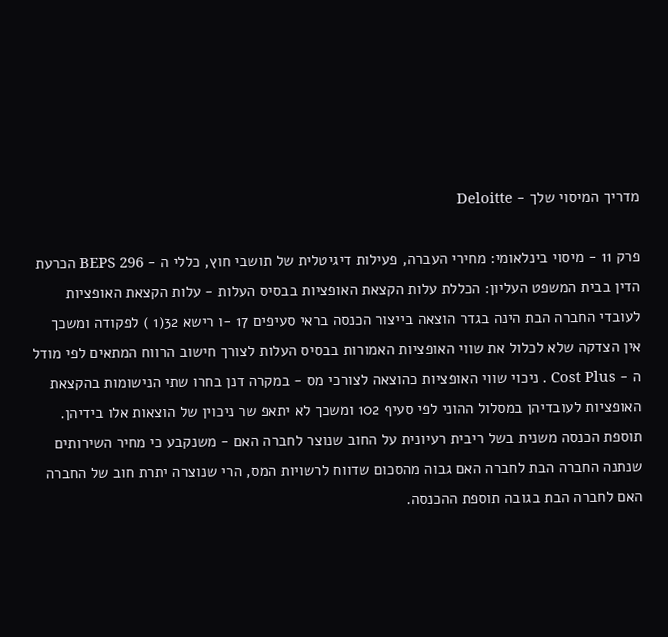מדריך המיסוי שלך - Deloitte

פרק 11 - מיסוי בינלאומי: מחירי העברה, פעילות דיגיטלית של תושבי חוץ, כללי ה - BEPS 296 הכרעת הדין בבית המשפט העליון: הכללת עלות הקצאת האופציות בבסיס העלות - עלות הקצאת האופציות לעובדי החברה הבת הינה בגדר הוצאה בייצור הכנסה בראי סעיפים 17 -ו רישא 32(1 ) לפקודה ומשכך אין הצדקה שלא לכלול את שווי האופציות האמורות בבסיס העלות לצורך חישוב הרווח המתאים לפי מודל ה - Cost Plus . ניכוי שווי האופציות כהוצאה לצורכי מס - במקרה דנן בחרו שתי הנישומות בהקצאת האופציות לעובדיהן במסלול ההוני לפי סעיף 102 ומשכך לא יתאפ שר ניכוין של הוצאות אלו בידיהן. תוספת הכנסה משנית בשל ריבית רעיונית על החוב שנוצר לחברה האם - משנקבע כי מחיר השירותים שנתנה החברה הבת לחברה האם גבוה מהסכום שדווח לרשויות המס, הרי שנוצרה יתרת חוב של החברה האם לחברה הבת בגובה תוספת ההכנסה.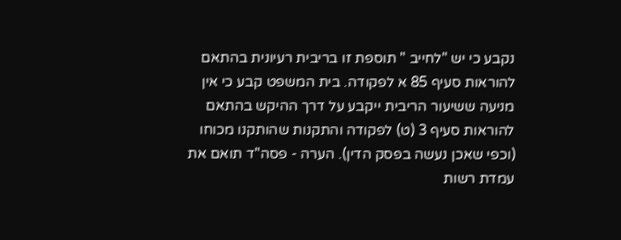נקבע כי יש "לחייב " תוספת זו בריבית רעיונית בהתאם להוראות סעיף 85 א לפקודה. בית המשפט קבע כי אין מניעה ששיעור הריבית ייקבע על דרך ההיקש בהתאם להוראות סעיף 3 (ט) לפקודה והתקנות שהותקנו מכוחו (וכפי שאכן נעשה בפסק הדין). הערה - פסה"ד תואם את עמדת רשות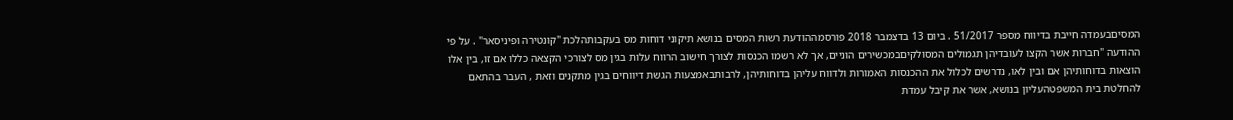המסיםבעמדה חייבת בדיווח מספר 51/2017 . ביום 13 בדצמבר 2018 פורסמההודעת רשות המסים בנושא תיקוני דוחות מס בעקבותהלכת "קונטירה ופיניסאר" . על פי ההודעה "חברות אשר הקצו לעובדיהן תגמולים המסולקיםבמכשירים הוניים, אך לא רשמו הכנסות לצורך חישוב הרווח עלות בגין מס לצורכי הקצאה כללו אם זו, בין אלו הוצאות בדוחותיהן אם ובין לאו, נדרשים לכלול את ההכנסות האמורות ולדווח עליהן בדוחותיהן, לרבותבאמצעות הגשת דיווחים בגין מתקנים וזאת , העבר בהתאם להחלטת בית המשפטהעליון בנושא, אשר את קיבל עמדת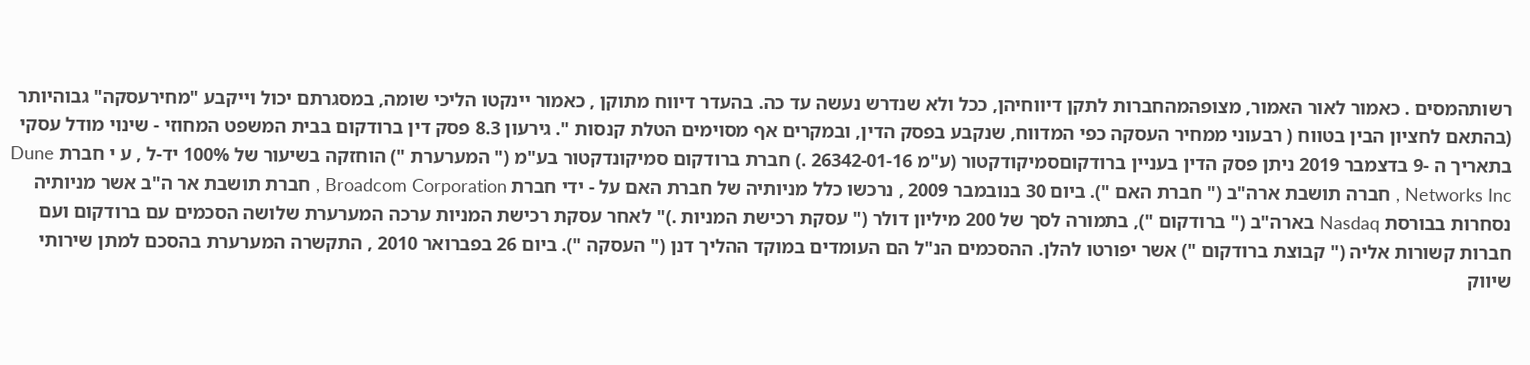רשותהמסים . כאמור לאור האמור, מצופהמהחברות לתקן דיווחיהן, ככל ולא שנדרש נעשה עד כה. בהעדר דיווח מתוקן , כאמור יינקטו הליכי שומה, במסגרתם יכול וייקבע "מחירעסקה" גבוהיותר (בהתאם לחציון הבין בטווח ( רבעוני ממחיר העסקה כפי המדווח, שנקבע בפסק הדין, ובמקרים אף מסוימים הטלת קנסות ". גירעון 8.3 פסק דין ברודקום בבית המשפט המחוזי - שינוי מודל עסקי בתאריך ה -9 בדצמבר 2019 ניתן פסק הדין בעניין ברודקוםסמיקודקטור (ע"מ 26342-01-16 .) חברת ברודקום סמיקונדקטור בע"מ (" המערערת ") הוחזקה בשיעור של 100% יד-ל , ע י חברת Dune Networks Inc , חברה תושבת ארה"ב (" חברת האם "). ביום 30 בנובמבר 2009 , נרכשו כלל מניותיה של חברת האם על - ידי חברת Broadcom Corporation , חברת תושבת אר ה"ב אשר מניותיה נסחרות בבורסת Nasdaq בארה"ב (" ברודקום "), בתמורה לסך של 200 מיליון דולר (" עסקת רכישת המניות .)" לאחר עסקת רכישת המניות ערכה המערערת שלושה הסכמים עם ברודקום ועם חברות קשורות אליה (" קבוצת ברודקום ") אשר יפורטו להלן. ההסכמים הנ"ל הם העומדים במוקד ההליך דנן (" העסקה "). ביום 26 בפברואר 2010 , התקשרה המערערת בהסכם למתן שירותי שיווק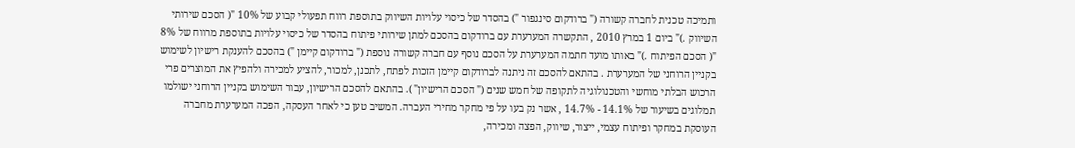ותמיכה טכנית לחברה קשורה (" ברודקום סינגפור ") בהסדר של כיסוי עלויות השיווק בתוספת רווח תפעולי קבוע של 10% "( הסכם שירותי השיווק .)" ביום 1 במרץ 2010 , התקשרה המערערת עם ברודקום בהסכם למתן שירותי פיתוח בהסדר של כיסוי עלויות בתוספת מרווח של 8% "( הסכם הפיתוח .)" באותו מועד חתמה המערערת על הסכם נוסף עם חברה קשורה נוספת (" ברודקום קיימן ") בהסכם להענקת רישיון לשימוש בקניין הרוחני של המערערת . בהתאם להסכם זה ניתנה לברודקום קיימן הזכות לפתח, לתכנן, למכור, להציע למכירה ולהפיץ את המוצרים פרי הרכוש הבלתי מוחשי והטכנולוגיה לתקופה של חמש שנים (" הסכם הרישיון" ). בהתאם להסכם הרישיון, עבור השימוש בקניין הרוחני ישולמו תמלוגים בשיעור של 14.1% - 14.7% , אשר נק בעו על פי מחקר מחירי העברה. המשיב טען כי לאחר העסקה, הפכה המערערת מחברה העוסקת במחקר ופיתוח עצמי, ייצור, שיווק, הפצה ומכירה,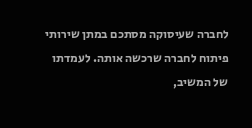לחברה שעיסוקה מסתכם במתן שירותי פיתוח לחברה שרכשה אותה. לעמדתו של המשיב,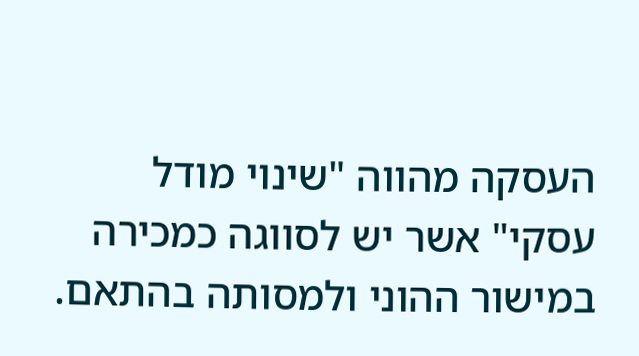העסקה מהווה "שינוי מודל עסקי" אשר יש לסווגה כמכירה במישור ההוני ולמסותה בהתאם.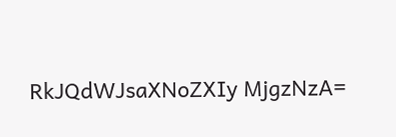RkJQdWJsaXNoZXIy MjgzNzA=